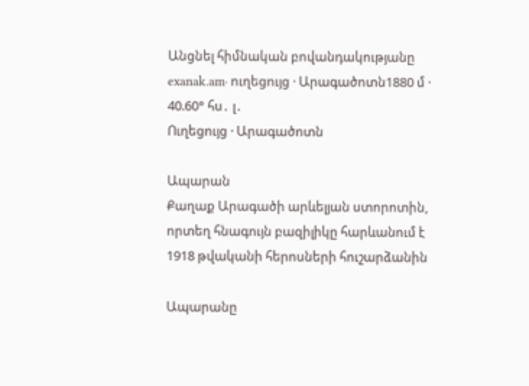Անցնել հիմնական բովանդակությանը
exanak.am· ուղեցույց · Արագածոտն1880 մ · 40.60° հս․ լ․
Ուղեցույց · Արագածոտն

Ապարան
Քաղաք Արագածի արևելյան ստորոտին, որտեղ հնագույն բազիլիկը հարևանում է 1918 թվականի հերոսների հուշարձանին

Ապարանը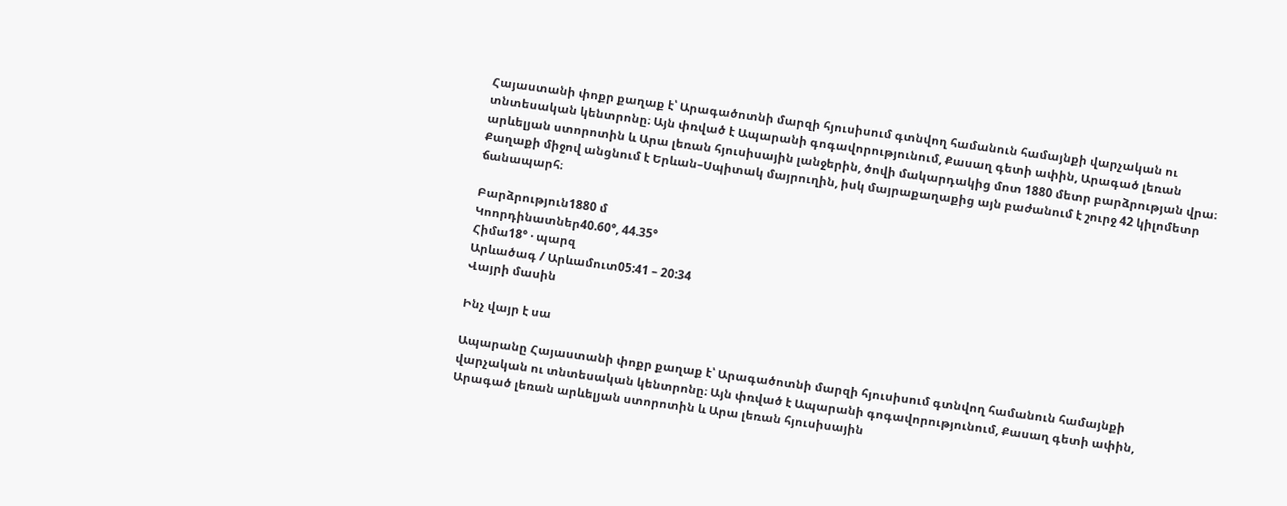Հայաստանի փոքր քաղաք է՝ Արագածոտնի մարզի հյուսիսում գտնվող համանուն համայնքի վարչական ու տնտեսական կենտրոնը։ Այն փռված է Ապարանի գոգավորությունում, Քասաղ գետի ափին, Արագած լեռան արևելյան ստորոտին և Արա լեռան հյուսիսային լանջերին, ծովի մակարդակից մոտ 1880 մետր բարձրության վրա։ Քաղաքի միջով անցնում է Երևան–Սպիտակ մայրուղին, իսկ մայրաքաղաքից այն բաժանում է շուրջ 42 կիլոմետր ճանապարհ։

Բարձրություն1880 մ
Կոորդինատներ40.60°, 44.35°
Հիմա18° · պարզ
Արևածագ / Արևամուտ05:41 – 20:34
Վայրի մասին

Ինչ վայր է սա

Ապարանը Հայաստանի փոքր քաղաք է՝ Արագածոտնի մարզի հյուսիսում գտնվող համանուն համայնքի վարչական ու տնտեսական կենտրոնը։ Այն փռված է Ապարանի գոգավորությունում, Քասաղ գետի ափին, Արագած լեռան արևելյան ստորոտին և Արա լեռան հյուսիսային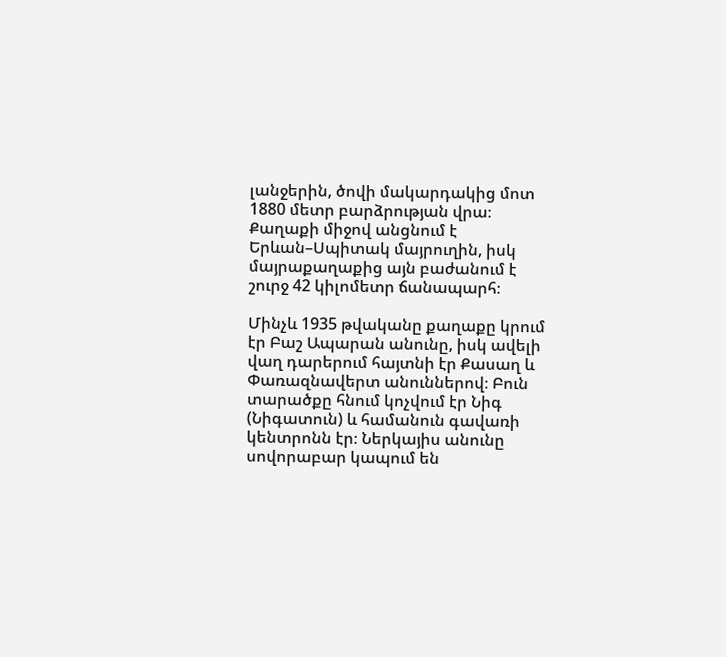լանջերին, ծովի մակարդակից մոտ 1880 մետր բարձրության վրա։ Քաղաքի միջով անցնում է Երևան–Սպիտակ մայրուղին, իսկ մայրաքաղաքից այն բաժանում է շուրջ 42 կիլոմետր ճանապարհ։

Մինչև 1935 թվականը քաղաքը կրում էր Բաշ Ապարան անունը, իսկ ավելի վաղ դարերում հայտնի էր Քասաղ և Փառազնավերտ անուններով։ Բուն տարածքը հնում կոչվում էր Նիգ (Նիգատուն) և համանուն գավառի կենտրոնն էր։ Ներկայիս անունը սովորաբար կապում են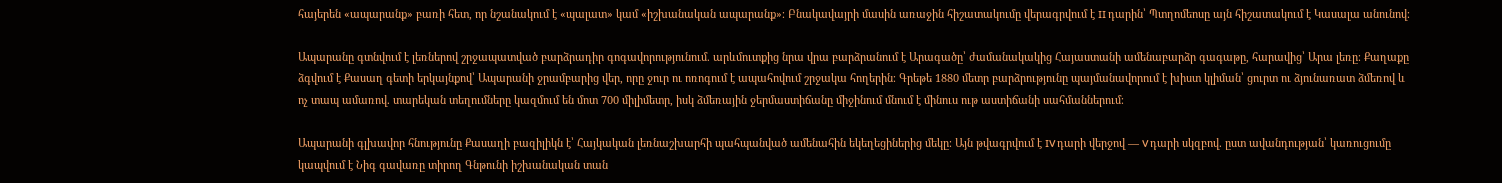հայերեն «ապարանք» բառի հետ, որ նշանակում է «պալատ» կամ «իշխանական ապարանք»։ Բնակավայրի մասին առաջին հիշատակումը վերագրվում է II դարին՝ Պտղոմեոսը այն հիշատակում է Կասալա անունով։

Ապարանը գտնվում է լեռներով շրջապատված բարձրադիր գոգավորությունում. արևմուտքից նրա վրա բարձրանում է Արագածը՝ ժամանակակից Հայաստանի ամենաբարձր գագաթը, հարավից՝ Արա լեռը։ Քաղաքը ձգվում է Քասաղ գետի երկայնքով՝ Ապարանի ջրամբարից վեր, որը ջուր ու ոռոգում է ապահովում շրջակա հողերին։ Գրեթե 1880 մետր բարձրությունը պայմանավորում է խիստ կլիման՝ ցուրտ ու ձյունառատ ձմեռով և ոչ տապ ամառով. տարեկան տեղումները կազմում են մոտ 700 միլիմետր, իսկ ձմեռային ջերմաստիճանը միջինում մնում է մինուս ութ աստիճանի սահմաններում։

Ապարանի գլխավոր հնությունը Քասաղի բազիլիկն է՝ Հայկական լեռնաշխարհի պահպանված ամենահին եկեղեցիներից մեկը։ Այն թվագրվում է IV դարի վերջով — V դարի սկզբով. ըստ ավանդության՝ կառուցումը կապվում է Նիգ գավառը տիրող Գնթունի իշխանական տան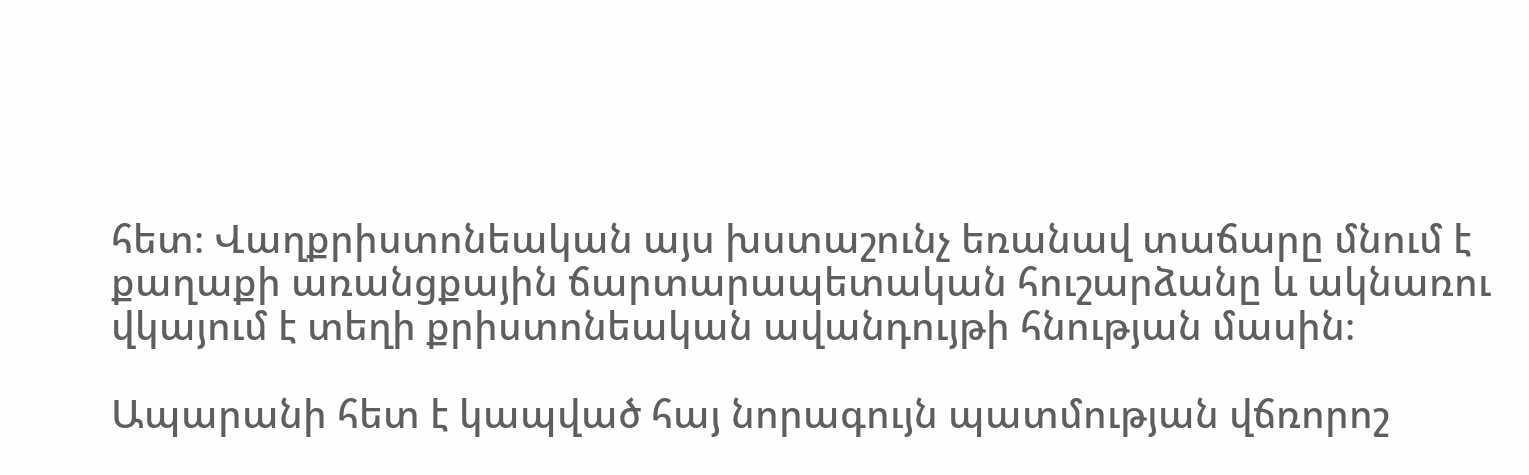հետ։ Վաղքրիստոնեական այս խստաշունչ եռանավ տաճարը մնում է քաղաքի առանցքային ճարտարապետական հուշարձանը և ակնառու վկայում է տեղի քրիստոնեական ավանդույթի հնության մասին։

Ապարանի հետ է կապված հայ նորագույն պատմության վճռորոշ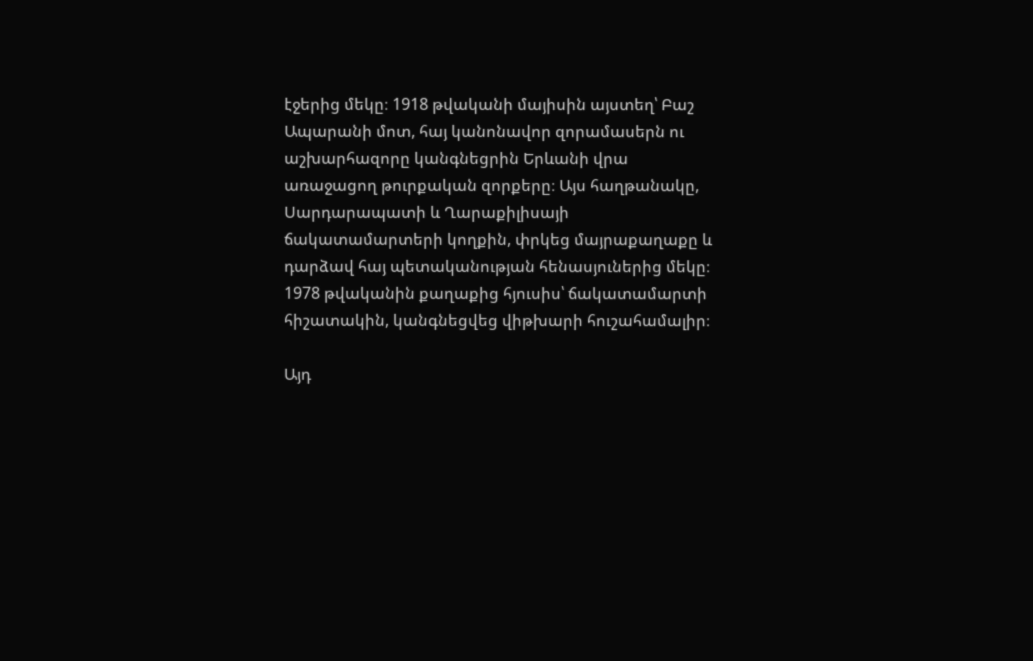էջերից մեկը։ 1918 թվականի մայիսին այստեղ՝ Բաշ Ապարանի մոտ, հայ կանոնավոր զորամասերն ու աշխարհազորը կանգնեցրին Երևանի վրա առաջացող թուրքական զորքերը։ Այս հաղթանակը, Սարդարապատի և Ղարաքիլիսայի ճակատամարտերի կողքին, փրկեց մայրաքաղաքը և դարձավ հայ պետականության հենասյուներից մեկը։ 1978 թվականին քաղաքից հյուսիս՝ ճակատամարտի հիշատակին, կանգնեցվեց վիթխարի հուշահամալիր։

Այդ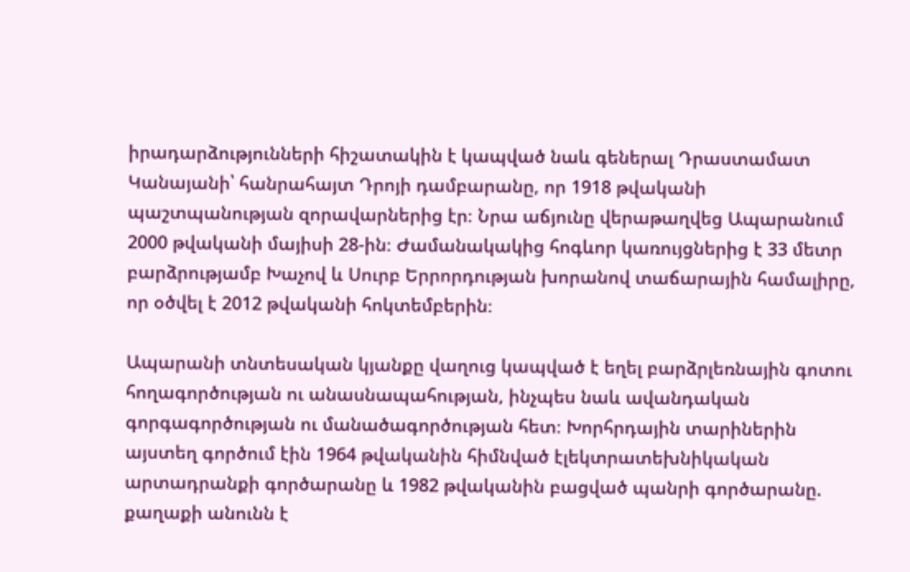իրադարձությունների հիշատակին է կապված նաև գեներալ Դրաստամատ Կանայանի՝ հանրահայտ Դրոյի դամբարանը, որ 1918 թվականի պաշտպանության զորավարներից էր։ Նրա աճյունը վերաթաղվեց Ապարանում 2000 թվականի մայիսի 28-ին։ Ժամանակակից հոգևոր կառույցներից է 33 մետր բարձրությամբ Խաչով և Սուրբ Երրորդության խորանով տաճարային համալիրը, որ օծվել է 2012 թվականի հոկտեմբերին։

Ապարանի տնտեսական կյանքը վաղուց կապված է եղել բարձրլեռնային գոտու հողագործության ու անասնապահության, ինչպես նաև ավանդական գորգագործության ու մանածագործության հետ։ Խորհրդային տարիներին այստեղ գործում էին 1964 թվականին հիմնված էլեկտրատեխնիկական արտադրանքի գործարանը և 1982 թվականին բացված պանրի գործարանը. քաղաքի անունն է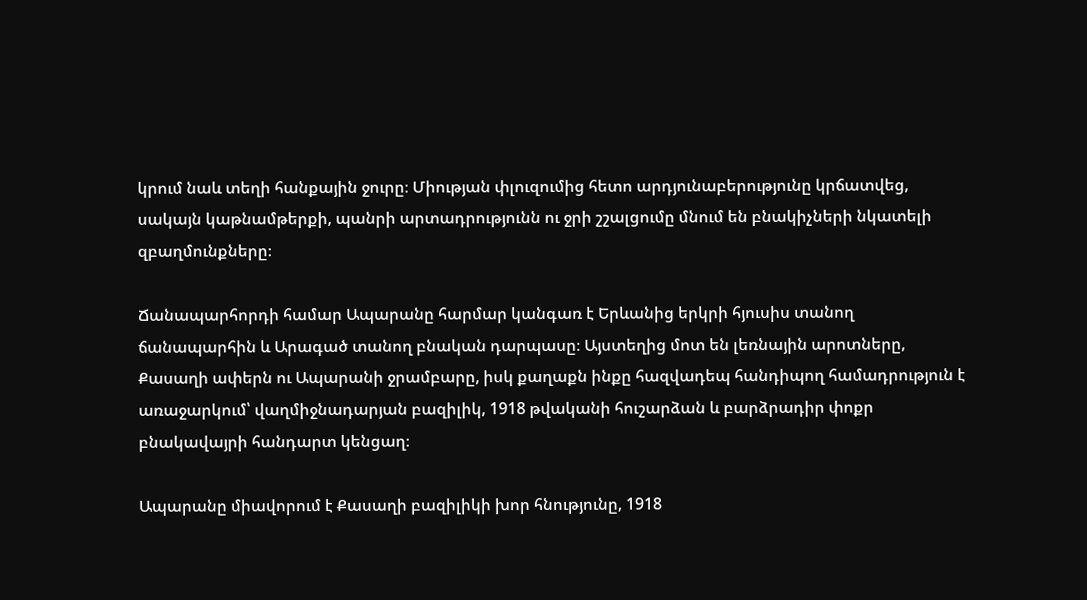կրում նաև տեղի հանքային ջուրը։ Միության փլուզումից հետո արդյունաբերությունը կրճատվեց, սակայն կաթնամթերքի, պանրի արտադրությունն ու ջրի շշալցումը մնում են բնակիչների նկատելի զբաղմունքները։

Ճանապարհորդի համար Ապարանը հարմար կանգառ է Երևանից երկրի հյուսիս տանող ճանապարհին և Արագած տանող բնական դարպասը։ Այստեղից մոտ են լեռնային արոտները, Քասաղի ափերն ու Ապարանի ջրամբարը, իսկ քաղաքն ինքը հազվադեպ հանդիպող համադրություն է առաջարկում՝ վաղմիջնադարյան բազիլիկ, 1918 թվականի հուշարձան և բարձրադիր փոքր բնակավայրի հանդարտ կենցաղ։

Ապարանը միավորում է Քասաղի բազիլիկի խոր հնությունը, 1918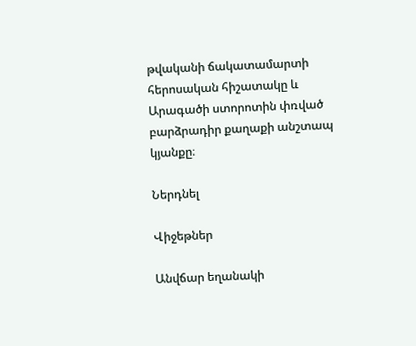թվականի ճակատամարտի հերոսական հիշատակը և Արագածի ստորոտին փռված բարձրադիր քաղաքի անշտապ կյանքը։

Ներդնել

Վիջեթներ

Անվճար եղանակի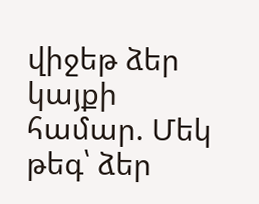վիջեթ ձեր կայքի համար. Մեկ թեգ՝ ձեր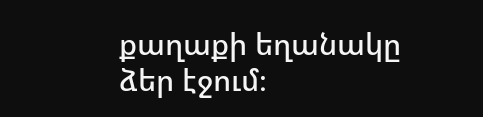քաղաքի եղանակը ձեր էջում։